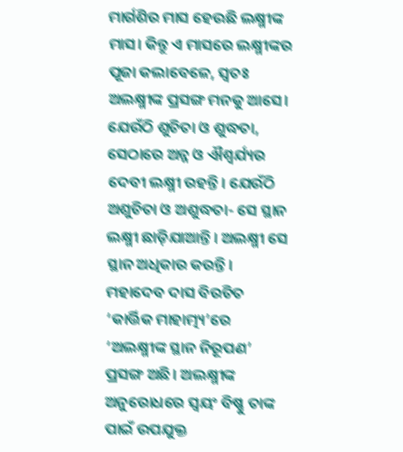ମାର୍ଗଶିର ମାସ ହେଉଛି ଲକ୍ଷ୍ମୀଙ୍କ ମାସ। କିନ୍ତୁ ଏ ମାସରେ ଲକ୍ଷ୍ମୀଙ୍କର ପୂଜା କଲାବେଳେ, ସ୍ୱତଃ ଅଲକ୍ଷ୍ମୀଙ୍କ ପ୍ରସଙ୍ଗ ମନକୁ ଆସେ। ଯେଉଁଠି ଶୁଚିତା ଓ ଶୁଦ୍ଧତା, ସେଠାରେ ଅନ୍ନ ଓ ଐଶ୍ୱର୍ଯ୍ୟର ଦେବୀ ଲକ୍ଷ୍ମୀ ରହନ୍ତି। ଯେଉଁଠି ଅଶୁଚିତା ଓ ଅଶୁଦ୍ଧତା- ସେ ସ୍ଥାନ ଲକ୍ଷ୍ମୀ ଛାଡ଼ିଯାଆନ୍ତି। ଅଲକ୍ଷ୍ମୀ ସେ ସ୍ଥାନ ଅଧିକାର କରନ୍ତି।
ମହାଦେବ ଦାସ ବିରଚିତ ‘କାର୍ତ୍ତିକ ମାହାତ୍ମ୍ୟ’ରେ ‘ଅଲକ୍ଷ୍ମୀଙ୍କ ସ୍ଥାନ ନିରୂପଣ’ ପ୍ରସଙ୍ଗ ଅଛି। ଅଲକ୍ଷ୍ମୀଙ୍କ ଅନୁରୋଧରେ ସ୍ୱୟଂ ବିଷ୍ଣୁ ତାଙ୍କ ପାଇଁ ଉପଯୁକ୍ତ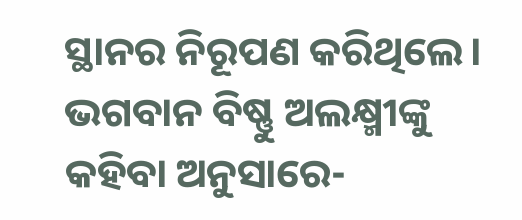ସ୍ଥାନର ନିରୂପଣ କରିଥିଲେ।
ଭଗବାନ ବିଷ୍ଣୁ ଅଲକ୍ଷ୍ମୀଙ୍କୁ କହିବା ଅନୁସାରେ-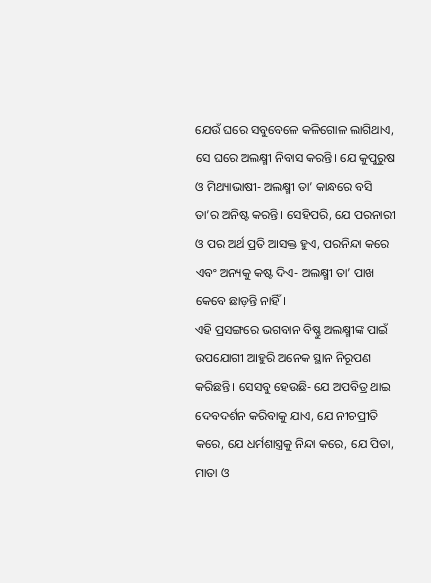ଯେଉଁ ଘରେ ସବୁବେଳେ କଳିଗୋଳ ଲାଗିଥାଏ, ସେ ଘରେ ଅଲକ୍ଷ୍ମୀ ନିବାସ କରନ୍ତି। ଯେ କୁପୁରୁଷ ଓ ମିଥ୍ୟାଭାଷୀ- ଅଲକ୍ଷ୍ମୀ ତା’ କାନ୍ଧରେ ବସି ତା’ର ଅନିଷ୍ଟ କରନ୍ତି। ସେହିପରି, ଯେ ପରନାରୀ ଓ ପର ଅର୍ଥ ପ୍ରତି ଆସକ୍ତ ହୁଏ, ପରନିନ୍ଦା କରେ ଏବଂ ଅନ୍ୟକୁ କଷ୍ଟ ଦିଏ- ଅଲକ୍ଷ୍ମୀ ତା’ ପାଖ କେବେ ଛାଡ଼ନ୍ତି ନାହିଁ।
ଏହି ପ୍ରସଙ୍ଗରେ ଭଗବାନ ବିଷ୍ଣୁ ଅଲକ୍ଷ୍ମୀଙ୍କ ପାଇଁ ଉପଯୋଗୀ ଆହୁରି ଅନେକ ସ୍ଥାନ ନିରୂପଣ କରିଛନ୍ତି। ସେସବୁ ହେଉଛି- ଯେ ଅପବିତ୍ର ଥାଇ ଦେବଦର୍ଶନ କରିବାକୁ ଯାଏ, ଯେ ନୀଚପ୍ରୀତି କରେ, ଯେ ଧର୍ମଶାସ୍ତ୍ରକୁ ନିନ୍ଦା କରେ, ଯେ ପିତା, ମାତା ଓ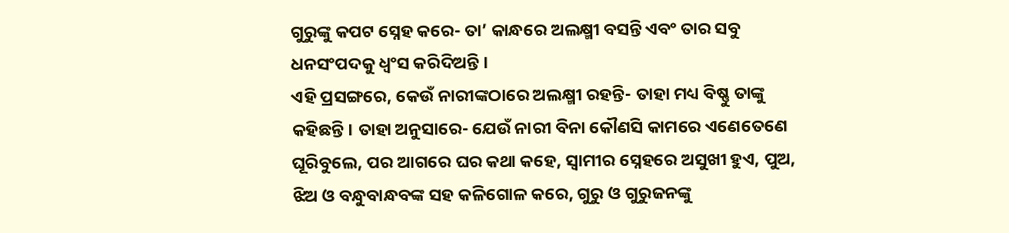ଗୁରୁଙ୍କୁ କପଟ ସ୍ନେହ କରେ- ତା’ କାନ୍ଧରେ ଅଲକ୍ଷ୍ମୀ ବସନ୍ତି ଏବଂ ତାର ସବୁ ଧନସଂପଦକୁ ଧ୍ୱଂସ କରିଦିଅନ୍ତି।
ଏହି ପ୍ରସଙ୍ଗରେ, କେଉଁ ନାରୀଙ୍କଠାରେ ଅଲକ୍ଷ୍ମୀ ରହନ୍ତି- ତାହା ମଧ୍ୟ ବିଷ୍ଣୁ ତାଙ୍କୁ କହିଛନ୍ତି। ତାହା ଅନୁସାରେ- ଯେଉଁ ନାରୀ ବିନା କୌଣସି କାମରେ ଏଣେତେଣେ ଘୂରିବୁଲେ, ପର ଆଗରେ ଘର କଥା କହେ, ସ୍ୱାମୀର ସ୍ନେହରେ ଅସୁଖୀ ହୁଏ, ପୁଅ, ଝିଅ ଓ ବନ୍ଧୁବାନ୍ଧବଙ୍କ ସହ କଳିଗୋଳ କରେ, ଗୁରୁ ଓ ଗୁରୁଜନଙ୍କୁ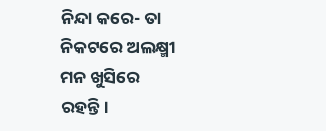ନିନ୍ଦା କରେ- ତା ନିକଟରେ ଅଲକ୍ଷ୍ମୀ ମନ ଖୁସିରେ ରହନ୍ତି।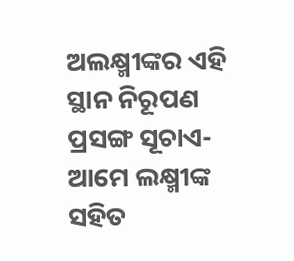ଅଲକ୍ଷ୍ମୀଙ୍କର ଏହି ସ୍ଥାନ ନିରୂପଣ ପ୍ରସଙ୍ଗ ସୂଚାଏ- ଆମେ ଲକ୍ଷ୍ମୀଙ୍କ ସହିତ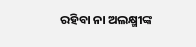ରହିବା ନା ଅଲକ୍ଷ୍ମୀଙ୍କ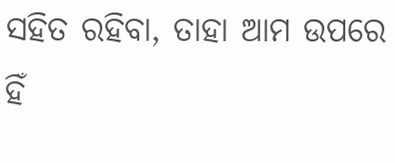ସହିତ ରହିବା, ତାହା ଆମ ଉପରେ ହିଁ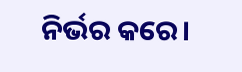ନିର୍ଭର କରେ।